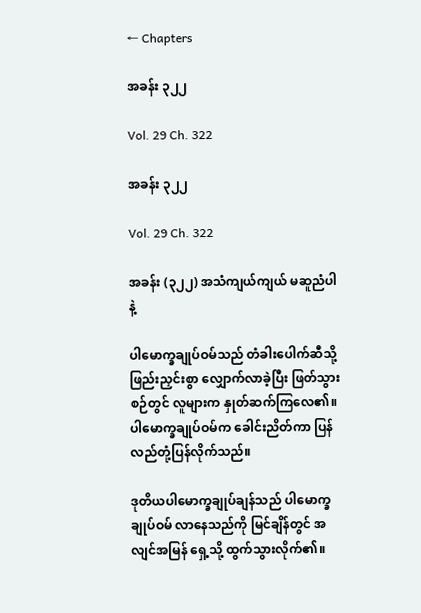← Chapters

အခန်း ၃၂၂

Vol. 29 Ch. 322

အခန်း ၃၂၂

Vol. 29 Ch. 322

အခန်း (၃၂၂) အသံကျယ်ကျယ် မဆူညံပါနဲ့

ပါမောက္ခချုပ်ဝမ်သည် တံခါးပေါက်ဆီသို့ ဖြည်းညှင်းစွာ လျှောက်လာခဲ့ပြီး ဖြတ်သွားစဉ်တွင် လူများက နှုတ်ဆက်ကြလေ၏။ ပါမောက္ခချုပ်ဝမ်က ခေါင်းညိတ်ကာ ပြန်လည်တုံ့ပြန်လိုက်သည်။

ဒုတိယပါမောက္ခချုပ်ချန်သည် ပါမောက္ခချုပ်ဝမ် လာနေသည်ကို မြင်ချိန်တွင် အလျင်အမြန် ရှေ့သို့ ထွက်သွားလိုက်၏။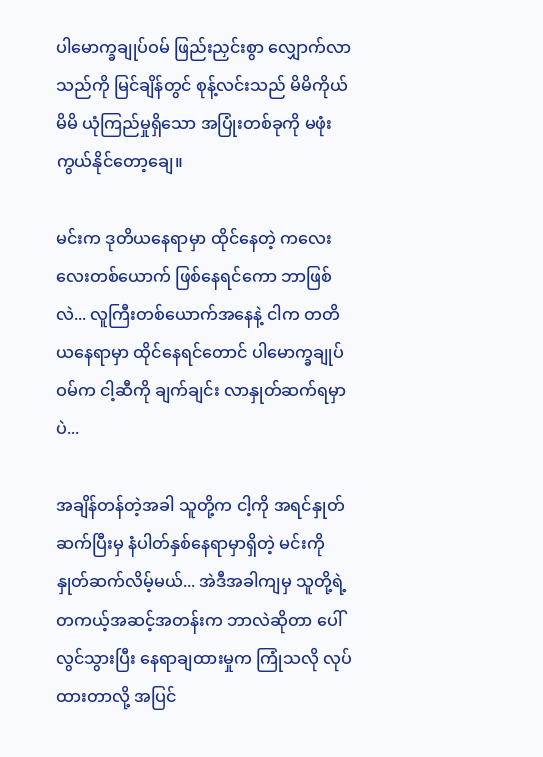ပါမောက္ခချုပ်ဝမ် ဖြည်းညှင်းစွာ လျှောက်လာသည်ကို မြင်ချိန်တွင် စုန့်လင်းသည် မိမိကိုယ်မိမိ ယုံကြည်မှုရှိသော အပြုံးတစ်ခုကို မဖုံးကွယ်နိုင်တော့ချေ။

မင်းက ဒုတိယနေရာမှာ ထိုင်နေတဲ့ ကလေးလေးတစ်ယောက် ဖြစ်နေရင်ကော ဘာဖြစ်လဲ... လူကြီးတစ်ယောက်အနေနဲ့ ငါက တတိယနေရာမှာ ထိုင်နေရင်တောင် ပါမောက္ခချုပ်ဝမ်က ငါ့ဆီကို ချက်ချင်း လာနှုတ်ဆက်ရမှာပဲ...

အချိန်တန်တဲ့အခါ သူတို့က ငါ့ကို အရင်နှုတ်ဆက်ပြီးမှ နံပါတ်နှစ်နေရာမှာရှိတဲ့ မင်းကို နှုတ်ဆက်လိမ့်မယ်... အဲဒီအခါကျမှ သူတို့ရဲ့ တကယ့်အဆင့်အတန်းက ဘာလဲဆိုတာ ပေါ်လွင်သွားပြီး နေရာချထားမှုက ကြုံသလို လုပ်ထားတာလို့ အပြင်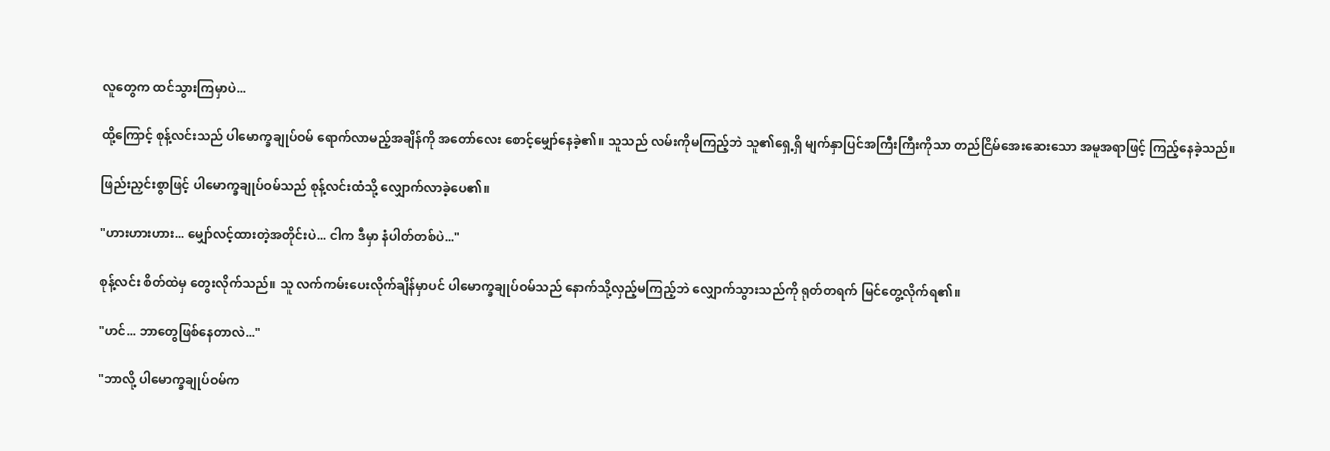လူတွေက ထင်သွားကြမှာပဲ...

ထို့ကြောင့် စုန့်လင်းသည် ပါမောက္ခချုပ်ဝမ် ရောက်လာမည့်အချိန်ကို အတော်လေး စောင့်မျှော်နေခဲ့၏။ သူသည် လမ်းကိုမကြည့်ဘဲ သူ၏ရှေ့ရှိ မျက်နှာပြင်အကြီးကြီးကိုသာ တည်ငြိမ်အေးဆေးသော အမူအရာဖြင့် ကြည့်နေခဲ့သည်။

ဖြည်းညှင်းစွာဖြင့် ပါမောက္ခချုပ်ဝမ်သည် စုန့်လင်းထံသို့ လျှောက်လာခဲ့ပေ၏။

"ဟားဟားဟား... မျှော်လင့်ထားတဲ့အတိုင်းပဲ... ငါက ဒီမှာ နံပါတ်တစ်ပဲ..."

စုန့်လင်း စိတ်ထဲမှ တွေးလိုက်သည်။ သူ လက်ကမ်းပေးလိုက်ချိန်မှာပင် ပါမောက္ခချုပ်ဝမ်သည် နောက်သို့လှည့်မကြည့်ဘဲ လျှောက်သွားသည်ကို ရုတ်တရက် မြင်တွေ့လိုက်ရ၏။

"ဟင်... ဘာတွေဖြစ်နေတာလဲ..."

"ဘာလို့ ပါမောက္ခချုပ်ဝမ်က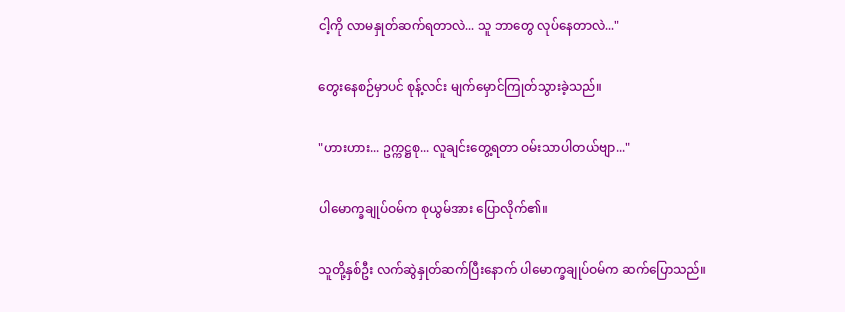ငါ့ကို လာမနှုတ်ဆက်ရတာလဲ... သူ ဘာတွေ လုပ်နေတာလဲ..."

တွေးနေစဉ်မှာပင် စုန့်လင်း မျက်မှောင်ကြုတ်သွားခဲ့သည်။

"ဟားဟား... ဥက္ကဋ္ဌစု... လူချင်းတွေ့ရတာ ဝမ်းသာပါတယ်ဗျာ..."

ပါမောက္ခချုပ်ဝမ်က စုယွမ်အား ပြောလိုက်၏။

သူတို့နှစ်ဦး လက်ဆွဲနှုတ်ဆက်ပြီးနောက် ပါမောက္ခချုပ်ဝမ်က ဆက်ပြောသည်။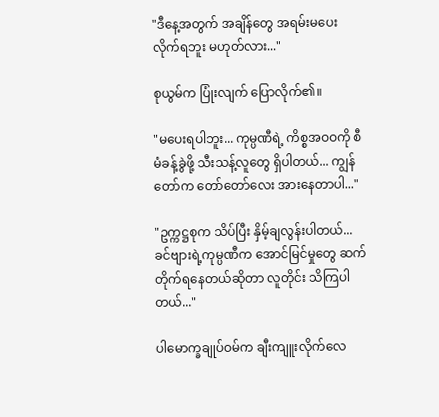"ဒီနေ့အတွက် အချိန်တွေ အရမ်းမပေးလိုက်ရဘူး မဟုတ်လား..."

စုယွမ်က ပြုံးလျက် ပြောလိုက်၏။

"မပေးရပါဘူး... ကုမ္ပဏီရဲ့ ကိစ္စအဝဝကို စီမံခန့်ခွဲဖို့ သီးသန့်လူတွေ ရှိပါတယ်... ကျွန်တော်က တော်တော်လေး အားနေတာပါ..."

"ဥက္ကဋ္ဌစုက သိပ်ပြီး နှိမ့်ချလွန်းပါတယ်... ခင်ဗျားရဲ့ကုမ္ပဏီက အောင်မြင်မှုတွေ ဆက်တိုက်ရနေတယ်ဆိုတာ လူတိုင်း သိကြပါတယ်..."

ပါမောက္ခချုပ်ဝမ်က ချီးကျူးလိုက်လေ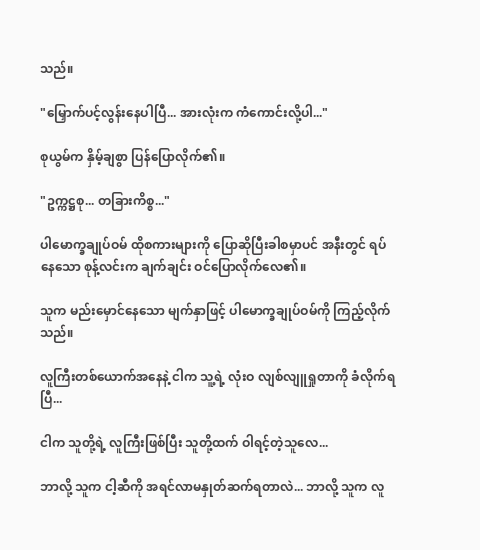သည်။

"မြှောက်ပင့်လွန်းနေပါပြီ... အားလုံးက ကံကောင်းလို့ပါ..."

စုယွမ်က နှိမ့်ချစွာ ပြန်ပြောလိုက်၏။

"ဥက္ကဋ္ဌစု... တခြားကိစ္စ..."

ပါမောက္ခချုပ်ဝမ် ထိုစကားများကို ပြောဆိုပြီးခါစမှာပင် အနီးတွင် ရပ်နေသော စုန့်လင်းက ချက်ချင်း ဝင်ပြောလိုက်လေ၏။

သူက မည်းမှောင်နေသော မျက်နှာဖြင့် ပါမောက္ခချုပ်ဝမ်ကို ကြည့်လိုက်သည်။

လူကြီးတစ်ယောက်အနေနဲ့ ငါက သူ့ရဲ့ လုံးဝ လျစ်လျူရှုတာကို ခံလိုက်ရပြီ...

ငါက သူတို့ရဲ့ လူကြီးဖြစ်ပြီး သူတို့ထက် ဝါရင့်တဲ့သူလေ...

ဘာလို့ သူက ငါ့ဆီကို အရင်လာမနှုတ်ဆက်ရတာလဲ... ဘာလို့ သူက လူ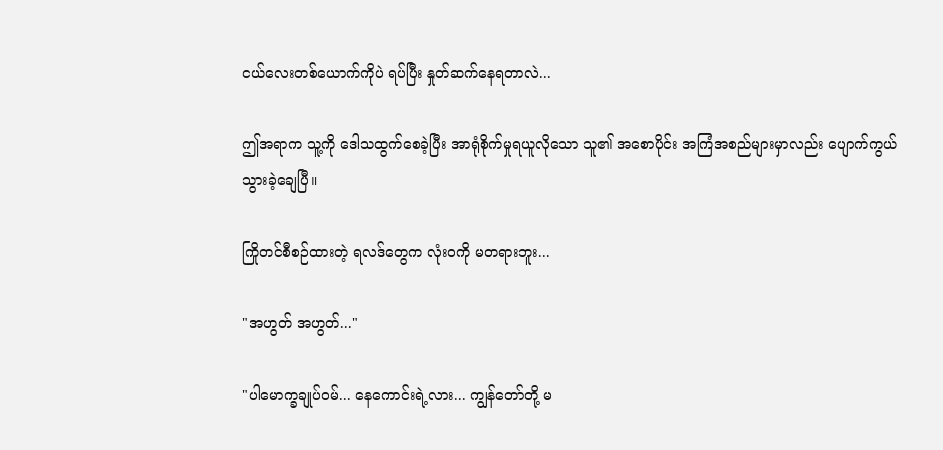ငယ်လေးတစ်ယောက်ကိုပဲ ရပ်ပြီး နှုတ်ဆက်နေရတာလဲ...

ဤအရာက သူ့ကို ဒေါသထွက်စေခဲ့ပြီး အာရုံစိုက်မှုရယူလိုသော သူ၏ အစောပိုင်း အကြံအစည်များမှာလည်း ပျောက်ကွယ်သွားခဲ့ချေပြီ။

ကြိုတင်စီစဉ်ထားတဲ့ ရလဒ်တွေက လုံးဝကို မတရားဘူး...

"အဟွတ် အဟွတ်..."

"ပါမောက္ခချုပ်ဝမ်... နေကောင်းရဲ့လား... ကျွန်တော်တို့ မ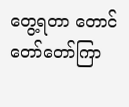တွေ့ရတာ တောင် တော်တော်ကြာ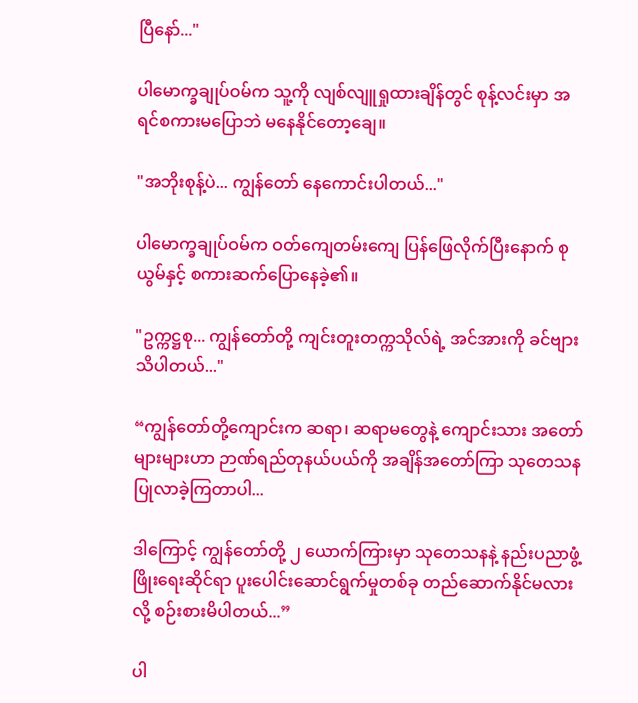ပြီနော်..."

ပါမောက္ခချုပ်ဝမ်က သူ့ကို လျစ်လျူရှုထားချိန်တွင် စုန့်လင်းမှာ အရင်စကားမပြောဘဲ မနေနိုင်တော့ချေ။

"အဘိုးစုန့်ပဲ... ကျွန်တော် နေကောင်းပါတယ်..."

ပါမောက္ခချုပ်ဝမ်က ဝတ်ကျေတမ်းကျေ ပြန်ဖြေလိုက်ပြီးနောက် စုယွမ်နှင့် စကားဆက်ပြောနေခဲ့၏။

"ဥက္ကဋ္ဌစု... ကျွန်တော်တို့ ကျင်းတူးတက္ကသိုလ်ရဲ့ အင်အားကို ခင်ဗျား သိပါတယ်..."

“ကျွန်တော်တို့ကျောင်းက ဆရာ၊ ဆရာမတွေနဲ့ ကျောင်းသား အတော်များများဟာ ဉာဏ်ရည်တုနယ်ပယ်ကို အချိန်အတော်ကြာ သုတေသနပြုလာခဲ့ကြတာပါ...

ဒါကြောင့် ကျွန်တော်တို့ ၂ ယောက်ကြားမှာ သုတေသနနဲ့ နည်းပညာဖွံ့ဖြိုးရေးဆိုင်ရာ ပူးပေါင်းဆောင်ရွက်မှုတစ်ခု တည်ဆောက်နိုင်မလားလို့ စဉ်းစားမိပါတယ်...”

ပါ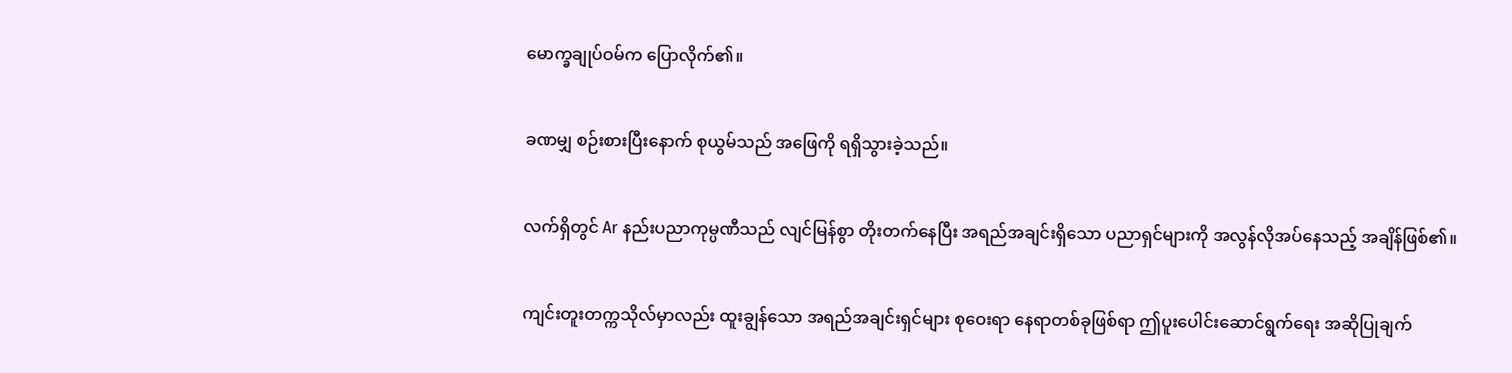မောက္ခချုပ်ဝမ်က ပြောလိုက်၏။

ခဏမျှ စဉ်းစားပြီးနောက် စုယွမ်သည် အဖြေကို ရရှိသွားခဲ့သည်။

လက်ရှိတွင် Ar နည်းပညာကုမ္ပဏီသည် လျင်မြန်စွာ တိုးတက်နေပြီး အရည်အချင်းရှိသော ပညာရှင်များကို အလွန်လိုအပ်နေသည့် အချိန်ဖြစ်၏။

ကျင်းတူးတက္ကသိုလ်မှာလည်း ထူးချွန်သော အရည်အချင်းရှင်များ စုဝေးရာ နေရာတစ်ခုဖြစ်ရာ ဤပူးပေါင်းဆောင်ရွက်ရေး အဆိုပြုချက်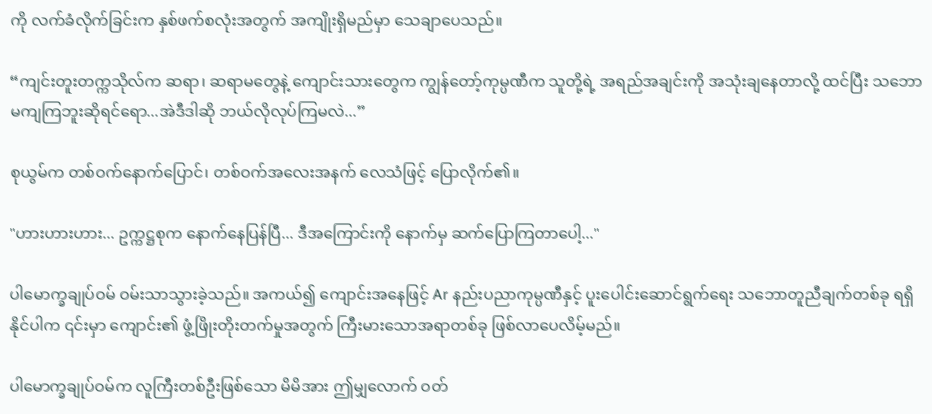ကို လက်ခံလိုက်ခြင်းက နှစ်ဖက်စလုံးအတွက် အကျိုးရှိမည်မှာ သေချာပေသည်။

“ကျင်းတူးတက္ကသိုလ်က ဆရာ၊ ဆရာမတွေနဲ့ ကျောင်းသားတွေက ကျွန်တော့်ကုမ္ပဏီက သူတို့ရဲ့ အရည်အချင်းကို အသုံးချနေတာလို့ ထင်ပြီး သဘောမကျကြဘူးဆိုရင်ရော...အဲဒီဒါဆို ဘယ်လိုလုပ်ကြမလဲ...”

စုယွမ်က တစ်ဝက်နောက်ပြောင်၊ တစ်ဝက်အလေးအနက် လေသံဖြင့် ပြောလိုက်၏။

"ဟားဟားဟား... ဥက္ကဋ္ဌစုက နောက်နေပြန်ပြီ... ဒီအကြောင်းကို နောက်မှ ဆက်ပြောကြတာပေါ့..."

ပါမောက္ခချုပ်ဝမ် ဝမ်းသာသွားခဲ့သည်။ အကယ်၍ ကျောင်းအနေဖြင့် Ar နည်းပညာကုမ္ပဏီနှင့် ပူးပေါင်းဆောင်ရွက်ရေး သဘောတူညီချက်တစ်ခု ရရှိနိုင်ပါက ၎င်းမှာ ကျောင်း၏ ဖွံ့ဖြိုးတိုးတက်မှုအတွက် ကြီးမားသောအရာတစ်ခု ဖြစ်လာပေလိမ့်မည်။

ပါမောက္ခချုပ်ဝမ်က လူကြီးတစ်ဦးဖြစ်သော မိမိအား ဤမျှလောက် ဝတ်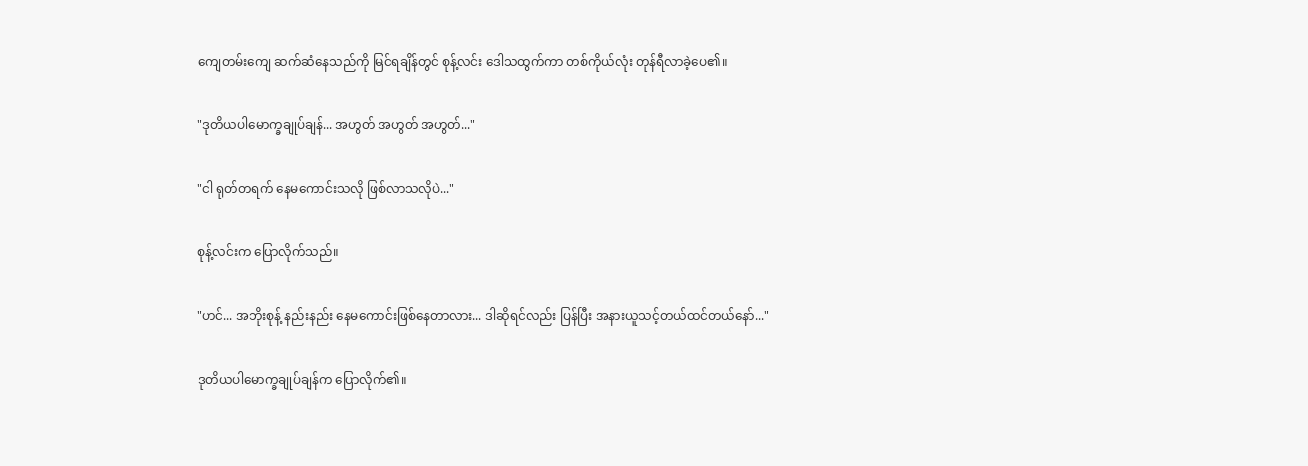ကျေတမ်းကျေ ဆက်ဆံနေသည်ကို မြင်ရချိန်တွင် စုန့်လင်း ဒေါသထွက်ကာ တစ်ကိုယ်လုံး တုန်ရီလာခဲ့ပေ၏။

"ဒုတိယပါမောက္ခချုပ်ချန်... အဟွတ် အဟွတ် အဟွတ်..."

"ငါ ရုတ်တရက် နေမကောင်းသလို ဖြစ်လာသလိုပဲ..."

စုန့်လင်းက ပြောလိုက်သည်။

"ဟင်... အဘိုးစုန့် နည်းနည်း နေမကောင်းဖြစ်နေတာလား... ဒါဆိုရင်လည်း ပြန်ပြီး အနားယူသင့်တယ်ထင်တယ်နော်..."

ဒုတိယပါမောက္ခချုပ်ချန်က ပြောလိုက်၏။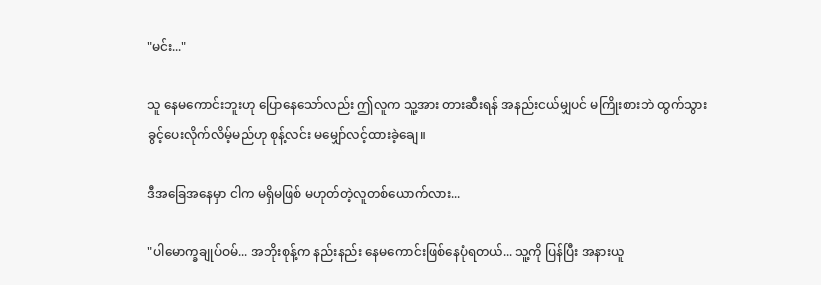"မင်း..."

သူ နေမကောင်းဘူးဟု ပြောနေသော်လည်း ဤလူက သူ့အား တားဆီးရန် အနည်းငယ်မျှပင် မကြိုးစားဘဲ ထွက်သွားခွင့်ပေးလိုက်လိမ့်မည်ဟု စုန့်လင်း မမျှော်လင့်ထားခဲ့ချေ။

ဒီအခြေအနေမှာ ငါက မရှိမဖြစ် မဟုတ်တဲ့လူတစ်ယောက်လား...

"ပါမောက္ခချုပ်ဝမ်... အဘိုးစုန့်က နည်းနည်း နေမကောင်းဖြစ်နေပုံရတယ်... သူ့ကို ပြန်ပြီး အနားယူ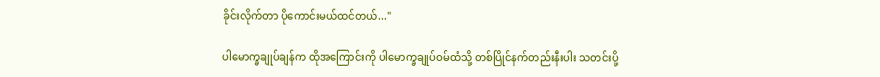ခိုင်းလိုက်တာ ပိုကောင်းမယ်ထင်တယ်..."

ပါမောက္ခချုပ်ချန်က ထိုအကြောင်းကို ပါမောက္ခချုပ်ဝမ်ထံသို့ တစ်ပြိုင်နက်တည်းနီးပါး သတင်းပို့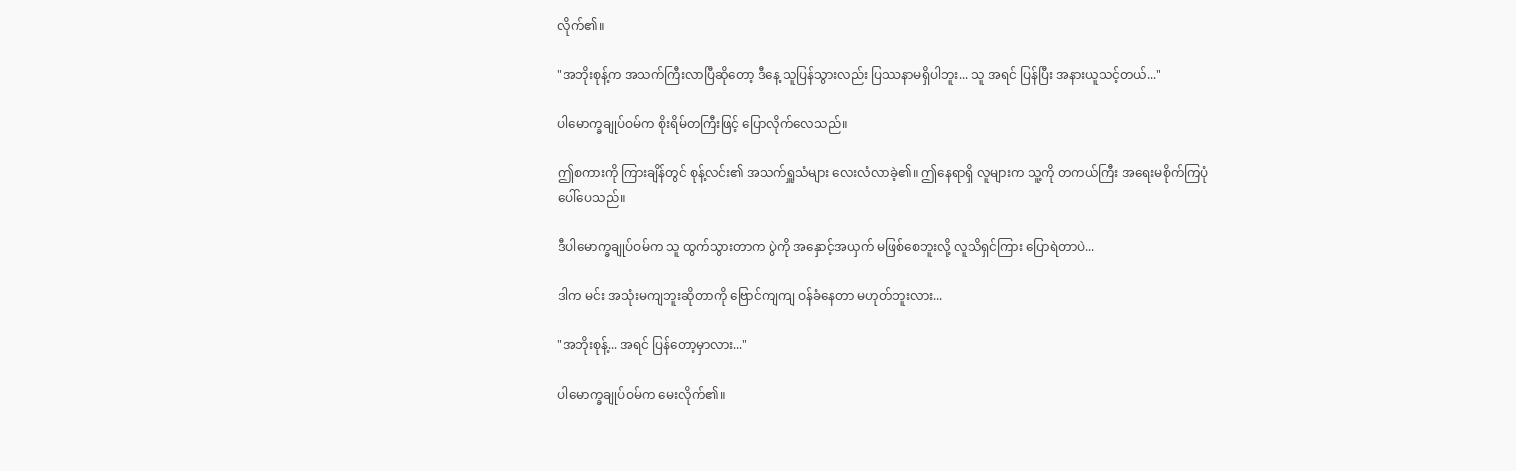လိုက်၏။

"အဘိုးစုန့်က အသက်ကြီးလာပြီဆိုတော့ ဒီနေ့ သူပြန်သွားလည်း ပြဿနာမရှိပါဘူး... သူ အရင် ပြန်ပြီး အနားယူသင့်တယ်..."

ပါမောက္ခချုပ်ဝမ်က စိုးရိမ်တကြီးဖြင့် ပြောလိုက်လေသည်။

ဤစကားကို ကြားချိန်တွင် စုန့်လင်း၏ အသက်ရှူသံများ လေးလံလာခဲ့၏။ ဤနေရာရှိ လူများက သူ့ကို တကယ်ကြီး အရေးမစိုက်ကြပုံပေါ်ပေသည်။

ဒီပါမောက္ခချုပ်ဝမ်က သူ ထွက်သွားတာက ပွဲကို အနှောင့်အယှက် မဖြစ်စေဘူးလို့ လူသိရှင်ကြား ပြောရဲတာပဲ...

ဒါက မင်း အသုံးမကျဘူးဆိုတာကို ဗြောင်ကျကျ ဝန်ခံနေတာ မဟုတ်ဘူးလား...

"အဘိုးစုန့်... အရင် ပြန်တော့မှာလား..."

ပါမောက္ခချုပ်ဝမ်က မေးလိုက်၏။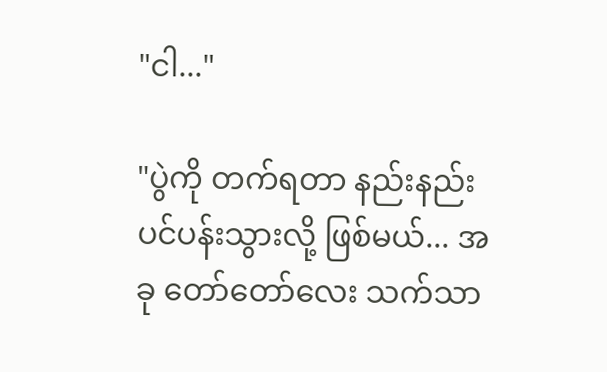"ငါ..."

"ပွဲကို တက်ရတာ နည်းနည်း ပင်ပန်းသွားလို့ ဖြစ်မယ်... အခု တော်တော်လေး သက်သာ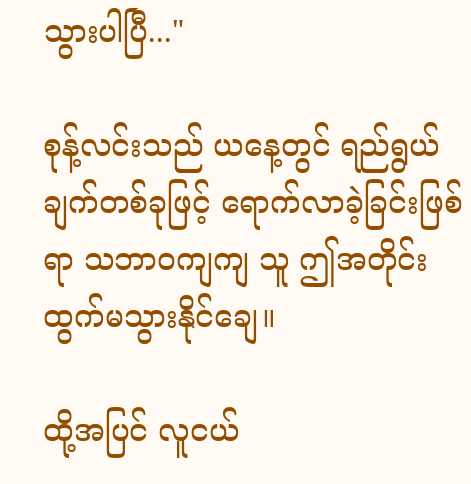သွားပါပြီ..."

စုန့်လင်းသည် ယနေ့တွင် ရည်ရွယ်ချက်တစ်ခုဖြင့် ရောက်လာခဲ့ခြင်းဖြစ်ရာ သဘာဝကျကျ သူ ဤအတိုင်း ထွက်မသွားနိုင်ချေ။

ထို့အပြင် လူငယ်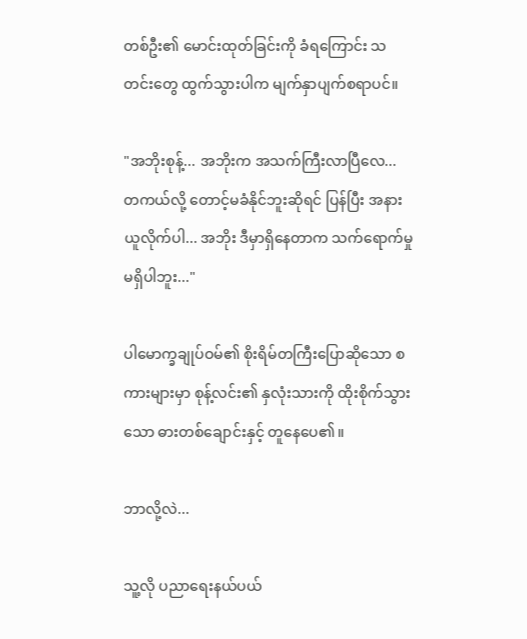တစ်ဦး၏ မောင်းထုတ်ခြင်းကို ခံရကြောင်း သတင်းတွေ ထွက်သွားပါက မျက်နှာပျက်စရာပင်။

"အဘိုးစုန့်... အဘိုးက အသက်ကြီးလာပြီလေ... တကယ်လို့ တောင့်မခံနိုင်ဘူးဆိုရင် ပြန်ပြီး အနားယူလိုက်ပါ... အဘိုး ဒီမှာရှိနေတာက သက်ရောက်မှု မရှိပါဘူး..."

ပါမောက္ခချုပ်ဝမ်၏ စိုးရိမ်တကြီးပြောဆိုသော စကားများမှာ စုန့်လင်း၏ နှလုံးသားကို ထိုးစိုက်သွားသော ဓားတစ်ချောင်းနှင့် တူနေပေ၏။

ဘာလို့လဲ...

သူ့လို ပညာရေးနယ်ပယ်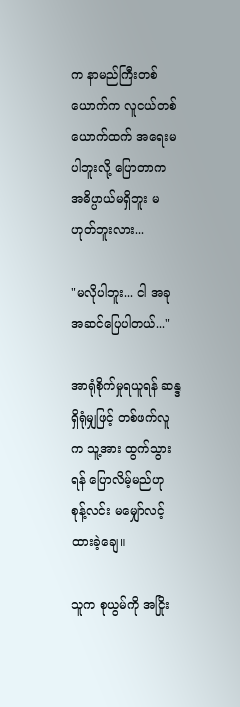က နာမည်ကြီးတစ်ယောက်က လူငယ်တစ်ယောက်ထက် အရေးမပါဘူးလို့ ပြောတာက အဓိပ္ပာယ်မရှိဘူး မဟုတ်ဘူးလား...

"မလိုပါဘူး... ငါ အခု အဆင်ပြေပါတယ်..."

အာရုံစိုက်မှုရယူရန် ဆန္ဒရှိရုံမျှဖြင့် တစ်ဖက်လူက သူ့အား ထွက်သွားရန် ပြောလိမ့်မည်ဟု စုန့်လင်း မမျှော်လင့်ထားခဲ့ချေ။

သူက စုယွမ်ကို အငြိုး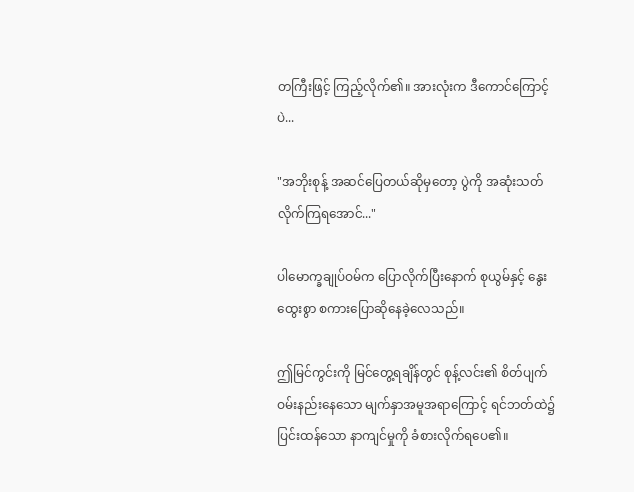တကြီးဖြင့် ကြည့်လိုက်၏။ အားလုံးက ဒီကောင်ကြောင့်ပဲ...

"အဘိုးစုန့် အဆင်ပြေတယ်ဆိုမှတော့ ပွဲကို အဆုံးသတ်လိုက်ကြရအောင်..."

ပါမောက္ခချုပ်ဝမ်က ပြောလိုက်ပြီးနောက် စုယွမ်နှင့် နွေးထွေးစွာ စကားပြောဆိုနေခဲ့လေသည်။

ဤမြင်ကွင်းကို မြင်တွေ့ရချိန်တွင် စုန့်လင်း၏ စိတ်ပျက်ဝမ်းနည်းနေသော မျက်နှာအမူအရာကြောင့် ရင်ဘတ်ထဲ၌ ပြင်းထန်သော နာကျင်မှုကို ခံစားလိုက်ရပေ၏။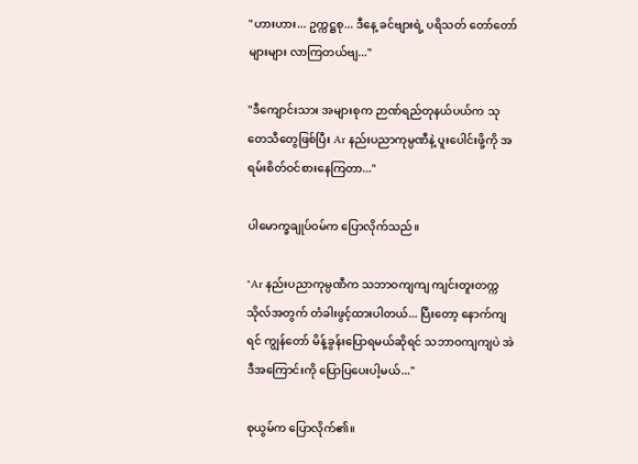"ဟားဟား... ဥက္ကဋ္ဌစု... ဒီနေ့ ခင်ဗျားရဲ့ ပရိသတ် တော်တော်များများ လာကြတယ်ဗျ..."

"ဒီကျောင်းသား အများစုက ဉာဏ်ရည်တုနယ်ပယ်က သုတေသီတွေဖြစ်ပြီး Ar နည်းပညာကုမ္ပဏီနဲ့ ပူးပေါင်းဖို့ကို အရမ်းစိတ်ဝင်စားနေကြတာ..."

ပါမောက္ခချုပ်ဝမ်က ပြောလိုက်သည်။

"Ar နည်းပညာကုမ္ပဏီက သဘာဝကျကျ ကျင်းတူးတက္ကသိုလ်အတွက် တံခါးဖွင့်ထားပါတယ်... ပြီးတော့ နောက်ကျရင် ကျွန်တော် မိန့်ခွန်းပြောရမယ်ဆိုရင် သဘာဝကျကျပဲ အဲဒီအကြောင်းကို ပြောပြပေးပါ့မယ်..."

စုယွမ်က ပြောလိုက်၏။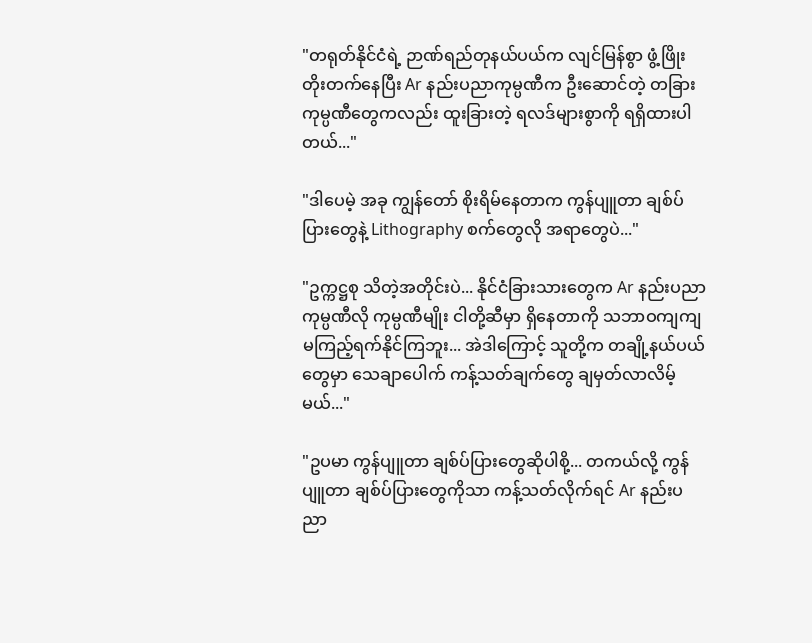"တရုတ်နိုင်ငံရဲ့ ဉာဏ်ရည်တုနယ်ပယ်က လျင်မြန်စွာ ဖွံ့ဖြိုးတိုးတက်နေပြီး Ar နည်းပညာကုမ္ပဏီက ဦးဆောင်တဲ့ တခြားကုမ္ပဏီတွေကလည်း ထူးခြားတဲ့ ရလဒ်များစွာကို ရရှိထားပါတယ်..."

"ဒါပေမဲ့ အခု ကျွန်တော် စိုးရိမ်နေတာက ကွန်ပျူတာ ချစ်ပ်ပြားတွေနဲ့ Lithography စက်တွေလို အရာတွေပဲ..."

"ဥက္ကဋ္ဌစု သိတဲ့အတိုင်းပဲ... နိုင်ငံခြားသားတွေက Ar နည်းပညာကုမ္ပဏီလို ကုမ္ပဏီမျိုး ငါတို့ဆီမှာ ရှိနေတာကို သဘာဝကျကျ မကြည့်ရက်နိုင်ကြဘူး... အဲဒါကြောင့် သူတို့က တချို့နယ်ပယ်တွေမှာ သေချာပေါက် ကန့်သတ်ချက်တွေ ချမှတ်လာလိမ့်မယ်..."

"ဥပမာ ကွန်ပျူတာ ချစ်ပ်ပြားတွေဆိုပါစို့... တကယ်လို့ ကွန်ပျူတာ ချစ်ပ်ပြားတွေကိုသာ ကန့်သတ်လိုက်ရင် Ar နည်းပညာ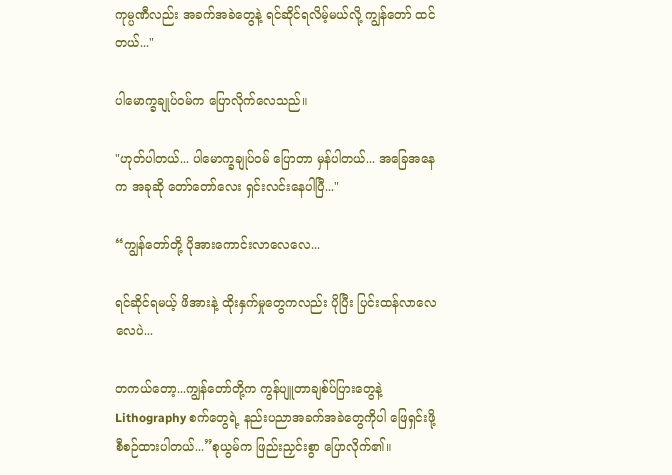ကုမ္ပဏီလည်း အခက်အခဲတွေနဲ့ ရင်ဆိုင်ရလိမ့်မယ်လို့ ကျွန်တော် ထင်တယ်..."

ပါမောက္ခချုပ်ဝမ်က ပြောလိုက်လေသည်။

"ဟုတ်ပါတယ်... ပါမောက္ခချုပ်ဝမ် ပြောတာ မှန်ပါတယ်... အခြေအနေက အခုဆို တော်တော်လေး ရှင်းလင်းနေပါပြီ..."

“ကျွန်တော်တို့ ပိုအားကောင်းလာလေလေ...

ရင်ဆိုင်ရမယ့် ဖိအားနဲ့ ထိုးနှက်မှုတွေကလည်း ပိုပြီး ပြင်းထန်လာလေလေပဲ...

တကယ်တော့...ကျွန်တော်တို့က ကွန်ပျူတာချစ်ပ်ပြားတွေနဲ့ Lithography စက်တွေရဲ့ နည်းပညာအခက်အခဲတွေကိုပါ ဖြေရှင်းဖို့ စီစဉ်ထားပါတယ်...”စုယွမ်က ဖြည်းညှင်းစွာ ပြောလိုက်၏။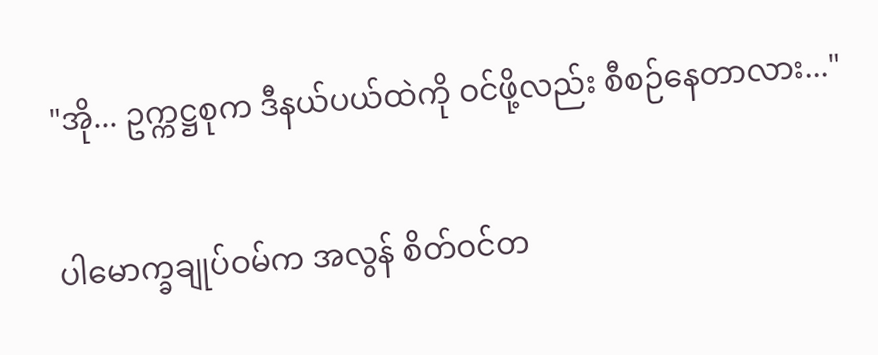"အို... ဥက္ကဋ္ဌစုက ဒီနယ်ပယ်ထဲကို ဝင်ဖို့လည်း စီစဉ်နေတာလား..."

ပါမောက္ခချုပ်ဝမ်က အလွန် စိတ်ဝင်တ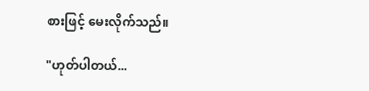စားဖြင့် မေးလိုက်သည်။

"ဟုတ်ပါတယ်...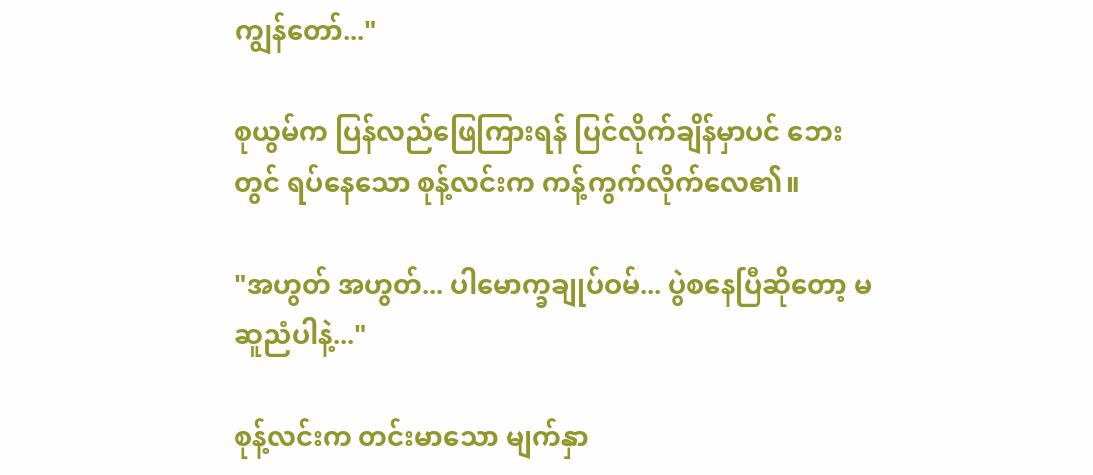ကျွန်တော်..."

စုယွမ်က ပြန်လည်ဖြေကြားရန် ပြင်လိုက်ချိန်မှာပင် ဘေးတွင် ရပ်နေသော စုန့်လင်းက ကန့်ကွက်လိုက်လေ၏။

"အဟွတ် အဟွတ်... ပါမောက္ခချုပ်ဝမ်... ပွဲစနေပြီဆိုတော့ မဆူညံပါနဲ့..."

စုန့်လင်းက တင်းမာသော မျက်နှာ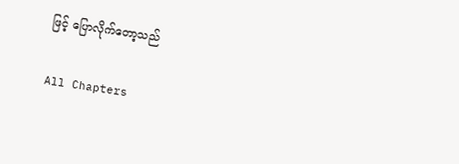ဖြင့် ပြောလိုက်တော့သည်

All Chapters